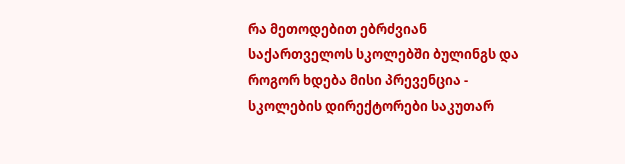რა მეთოდებით ებრძვიან საქართველოს სკოლებში ბულინგს და როგორ ხდება მისი პრევენცია - სკოლების დირექტორები საკუთარ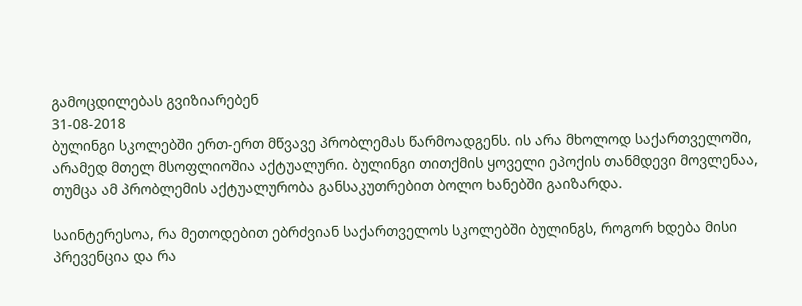გამოცდილებას გვიზიარებენ
31-08-2018
ბულინგი სკოლებში ერთ-ერთ მწვავე პრობლემას წარმოადგენს. ის არა მხოლოდ საქართველოში, არამედ მთელ მსოფლიოშია აქტუალური. ბულინგი თითქმის ყოველი ეპოქის თანმდევი მოვლენაა, თუმცა ამ პრობლემის აქტუალურობა განსაკუთრებით ბოლო ხანებში გაიზარდა.

საინტერესოა, რა მეთოდებით ებრძვიან საქართველოს სკოლებში ბულინგს, როგორ ხდება მისი პრევენცია და რა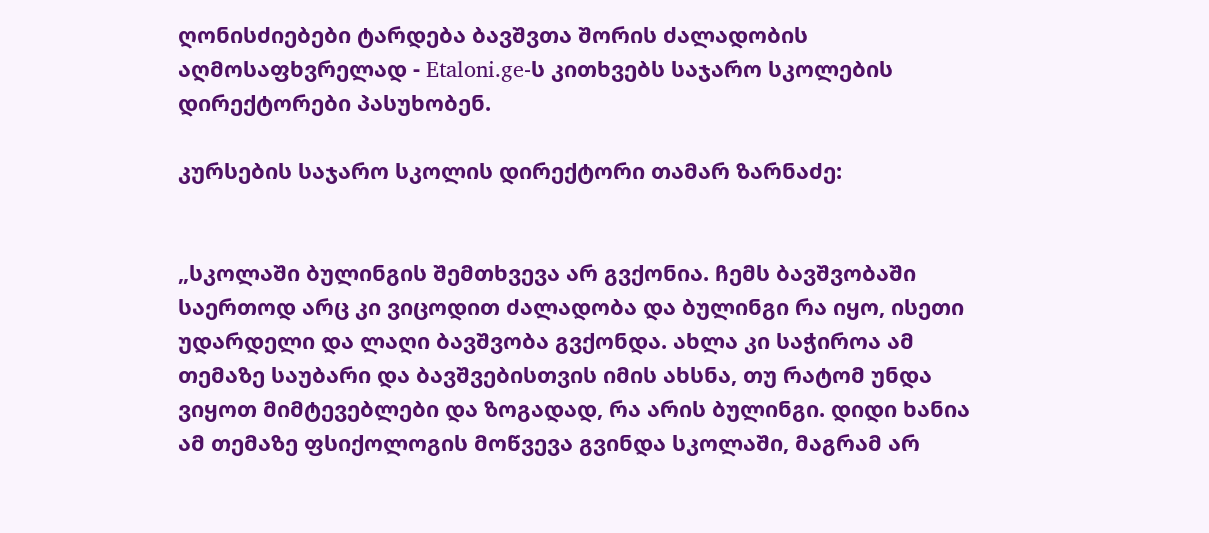ღონისძიებები ტარდება ბავშვთა შორის ძალადობის აღმოსაფხვრელად - Etaloni.ge-ს კითხვებს საჯარო სკოლების დირექტორები პასუხობენ.

კურსების საჯარო სკოლის დირექტორი თამარ ზარნაძე:


„სკოლაში ბულინგის შემთხვევა არ გვქონია. ჩემს ბავშვობაში საერთოდ არც კი ვიცოდით ძალადობა და ბულინგი რა იყო, ისეთი უდარდელი და ლაღი ბავშვობა გვქონდა. ახლა კი საჭიროა ამ თემაზე საუბარი და ბავშვებისთვის იმის ახსნა, თუ რატომ უნდა ვიყოთ მიმტევებლები და ზოგადად, რა არის ბულინგი. დიდი ხანია ამ თემაზე ფსიქოლოგის მოწვევა გვინდა სკოლაში, მაგრამ არ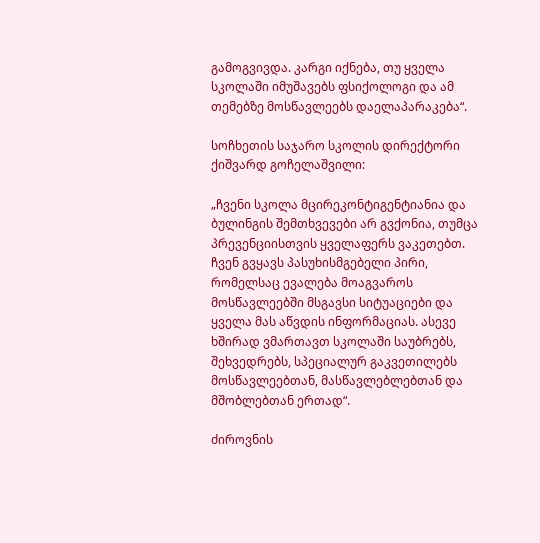გამოგვივდა. კარგი იქნება, თუ ყველა სკოლაში იმუშავებს ფსიქოლოგი და ამ თემებზე მოსწავლეებს დაელაპარაკება“.

სოჩხეთის საჯარო სკოლის დირექტორი ქიშვარდ გოჩელაშვილი:

„ჩვენი სკოლა მცირეკონტიგენტიანია და ბულინგის შემთხვევები არ გვქონია, თუმცა პრევენციისთვის ყველაფერს ვაკეთებთ. ჩვენ გვყავს პასუხისმგებელი პირი, რომელსაც ევალება მოაგვაროს მოსწავლეებში მსგავსი სიტუაციები და ყველა მას აწვდის ინფორმაციას. ასევე ხშირად ვმართავთ სკოლაში საუბრებს, შეხვედრებს, სპეციალურ გაკვეთილებს მოსწავლეებთან, მასწავლებლებთან და მშობლებთან ერთად“.

ძიროვნის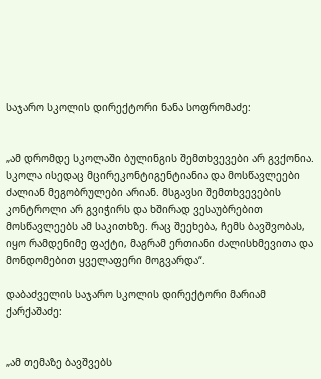საჯარო სკოლის დირექტორი ნანა სოფრომაძე:


„ამ დრომდე სკოლაში ბულინგის შემთხვევები არ გვქონია. სკოლა ისედაც მცირეკონტიგენტიანია და მოსწავლეები ძალიან მეგობრულები არიან. მსგავსი შემთხვევების კონტროლი არ გვიჭირს და ხშირად ვესაუბრებით მოსწავლეებს ამ საკითხზე. რაც შეეხება, ჩემს ბავშვობას, იყო რამდენიმე ფაქტი, მაგრამ ერთიანი ძალისხმევითა და მონდომებით ყველაფერი მოგვარდა“.

დაბაძველის საჯარო სკოლის დირექტორი მარიამ ქარქაშაძე:


„ამ თემაზე ბავშვებს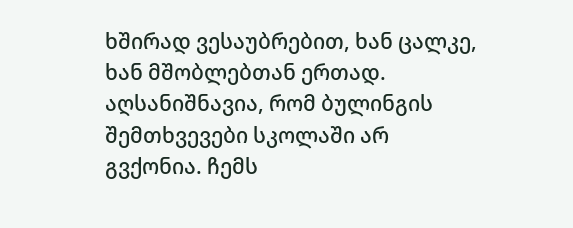ხშირად ვესაუბრებით, ხან ცალკე, ხან მშობლებთან ერთად. აღსანიშნავია, რომ ბულინგის შემთხვევები სკოლაში არ გვქონია. ჩემს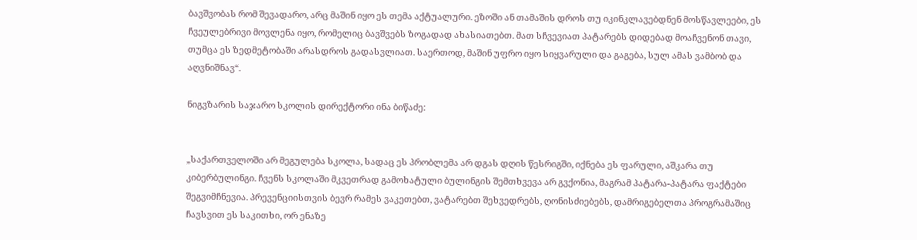ბავშვობას რომ შევადარო, არც მაშინ იყო ეს თემა აქტუალური. ეზოში ან თამაშის დროს თუ იკინკლავებდნენ მოსწავლეები, ეს ჩვეულებრივი მოვლენა იყო, რომელიც ბავშვებს ზოგადად ახასიათებთ. მათ სჩვევიათ პატარებს დიდებად მოაჩვენონ თავი, თუმცა ეს ზედმეტობაში არასდროს გადასვლიათ. საერთოდ, მაშინ უფრო იყო სიყვარული და გაგება, სულ ამას ვამბობ და აღვნიშნავ“.

ნიგვზარის საჯარო სკოლის დირექტორი ინა ბიწაძე:


„საქართველოში არ მეგულება სკოლა, სადაც ეს პრობლემა არ დგას დღის წესრიგში, იქნება ეს ფარული, აშკარა თუ კიბერბულინგი. ჩვენს სკოლაში მკვეთრად გამოხატული ბულინგის შემთხვევა არ გვქონია, მაგრამ პატარა-პატარა ფაქტები შეგვიმჩნევია. პრევენციისთვის ბევრ რამეს ვაკეთებთ, ვატარებთ შეხვედრებს, ღონისძიებებს, დამრიგებელთა პროგრამაშიც ჩავსვით ეს საკითხი, ორ ენაზე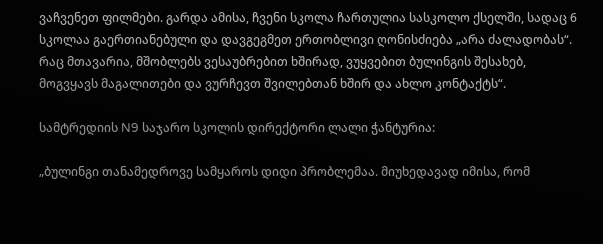ვაჩვენეთ ფილმები. გარდა ამისა, ჩვენი სკოლა ჩართულია სასკოლო ქსელში, სადაც 6 სკოლაა გაერთიანებული და დავგეგმეთ ერთობლივი ღონისძიება „არა ძალადობას“. რაც მთავარია, მშობლებს ვესაუბრებით ხშირად, ვუყვებით ბულინგის შესახებ, მოგვყავს მაგალითები და ვურჩევთ შვილებთან ხშირ და ახლო კონტაქტს“.

სამტრედიის N9 საჯარო სკოლის დირექტორი ლალი ჭანტურია:

„ბულინგი თანამედროვე სამყაროს დიდი პრობლემაა. მიუხედავად იმისა, რომ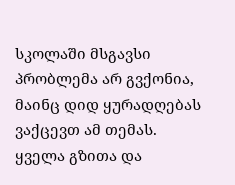სკოლაში მსგავსი პრობლემა არ გვქონია, მაინც დიდ ყურადღებას ვაქცევთ ამ თემას. ყველა გზითა და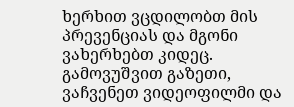ხერხით ვცდილობთ მის პრევენციას და მგონი ვახერხებთ კიდეც. გამოვუშვით გაზეთი, ვაჩვენეთ ვიდეოფილმი და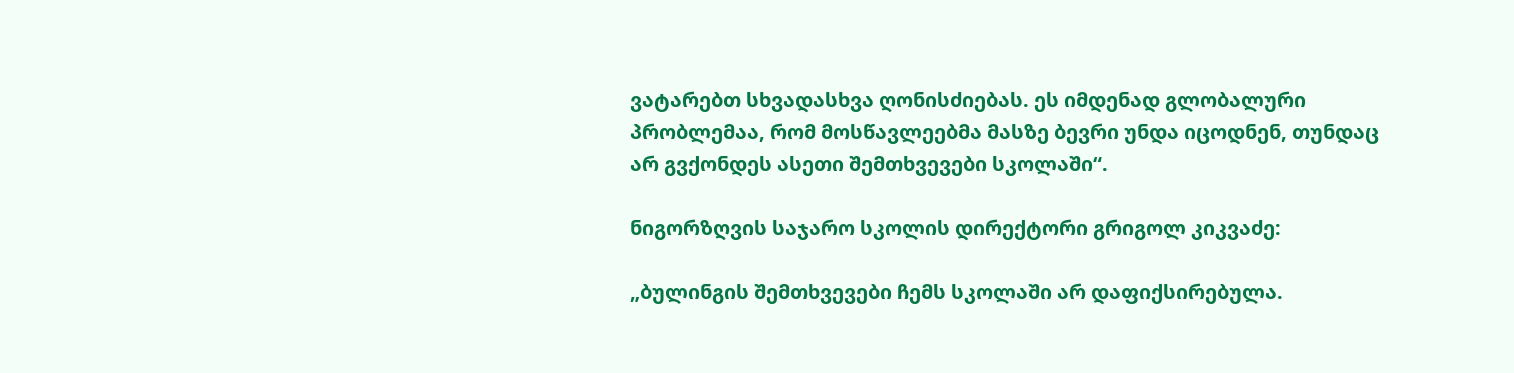ვატარებთ სხვადასხვა ღონისძიებას. ეს იმდენად გლობალური პრობლემაა, რომ მოსწავლეებმა მასზე ბევრი უნდა იცოდნენ, თუნდაც არ გვქონდეს ასეთი შემთხვევები სკოლაში“.

ნიგორზღვის საჯარო სკოლის დირექტორი გრიგოლ კიკვაძე:

„ბულინგის შემთხვევები ჩემს სკოლაში არ დაფიქსირებულა.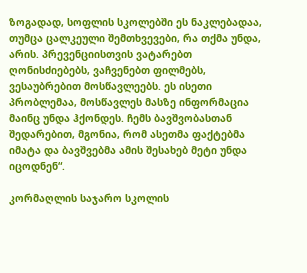ზოგადად, სოფლის სკოლებში ეს ნაკლებადაა, თუმცა ცალკეული შემთხვევები, რა თქმა უნდა, არის. პრევენციისთვის ვატარებთ ღონისძიებებს, ვაჩვენებთ ფილმებს, ვესაუბრებით მოსწავლეებს. ეს ისეთი პრობლემაა, მოსწავლეს მასზე ინფორმაცია მაინც უნდა ჰქონდეს. ჩემს ბავშვობასთან შედარებით, მგონია, რომ ასეთმა ფაქტებმა იმატა და ბავშვებმა ამის შესახებ მეტი უნდა იცოდნენ“.

კორმაღლის საჯარო სკოლის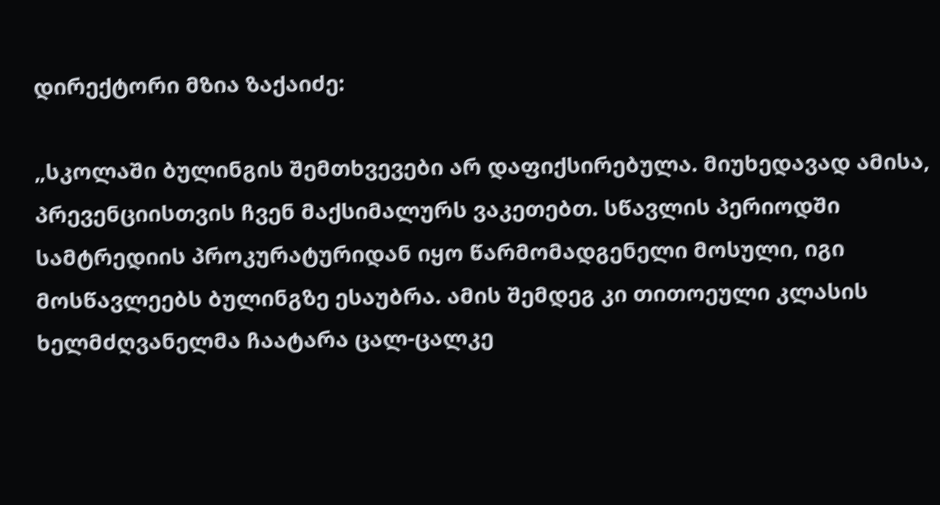დირექტორი მზია ზაქაიძე:

„სკოლაში ბულინგის შემთხვევები არ დაფიქსირებულა. მიუხედავად ამისა, პრევენციისთვის ჩვენ მაქსიმალურს ვაკეთებთ. სწავლის პერიოდში სამტრედიის პროკურატურიდან იყო წარმომადგენელი მოსული, იგი მოსწავლეებს ბულინგზე ესაუბრა. ამის შემდეგ კი თითოეული კლასის ხელმძღვანელმა ჩაატარა ცალ-ცალკე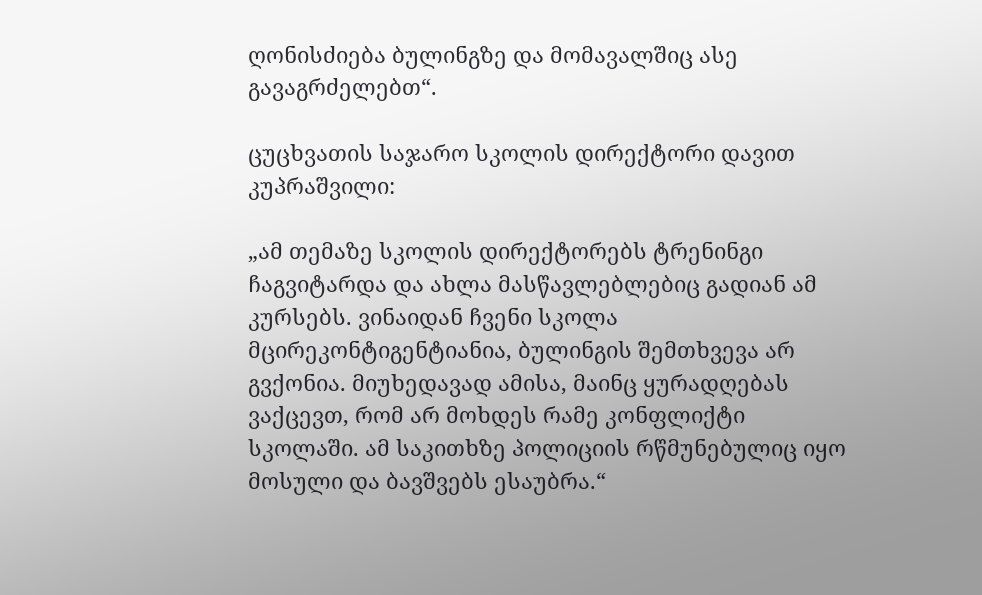ღონისძიება ბულინგზე და მომავალშიც ასე გავაგრძელებთ“.

ცუცხვათის საჯარო სკოლის დირექტორი დავით კუპრაშვილი:

„ამ თემაზე სკოლის დირექტორებს ტრენინგი ჩაგვიტარდა და ახლა მასწავლებლებიც გადიან ამ კურსებს. ვინაიდან ჩვენი სკოლა მცირეკონტიგენტიანია, ბულინგის შემთხვევა არ გვქონია. მიუხედავად ამისა, მაინც ყურადღებას ვაქცევთ, რომ არ მოხდეს რამე კონფლიქტი სკოლაში. ამ საკითხზე პოლიციის რწმუნებულიც იყო მოსული და ბავშვებს ესაუბრა.“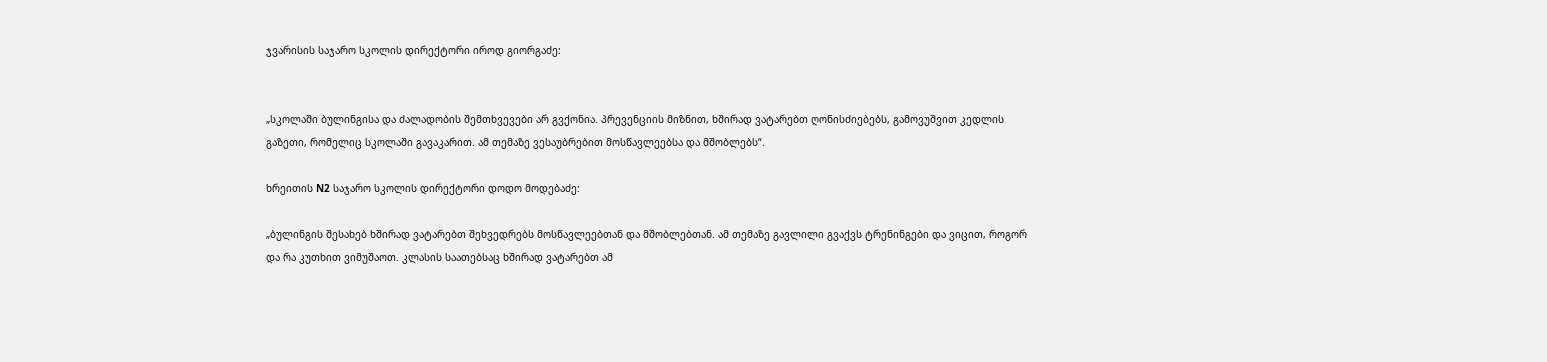ჯვარისის საჯარო სკოლის დირექტორი იროდ გიორგაძე:


„სკოლაში ბულინგისა და ძალადობის შემთხვევები არ გვქონია. პრევენციის მიზნით, ხშირად ვატარებთ ღონისძიებებს, გამოვუშვით კედლის გაზეთი, რომელიც სკოლაში გავაკარით. ამ თემაზე ვესაუბრებით მოსწავლეებსა და მშობლებს“.

ხრეითის N2 საჯარო სკოლის დირექტორი დოდო მოდებაძე:

„ბულინგის შესახებ ხშირად ვატარებთ შეხვედრებს მოსწავლეებთან და მშობლებთან. ამ თემაზე გავლილი გვაქვს ტრენინგები და ვიცით, როგორ და რა კუთხით ვიმუშაოთ. კლასის საათებსაც ხშირად ვატარებთ ამ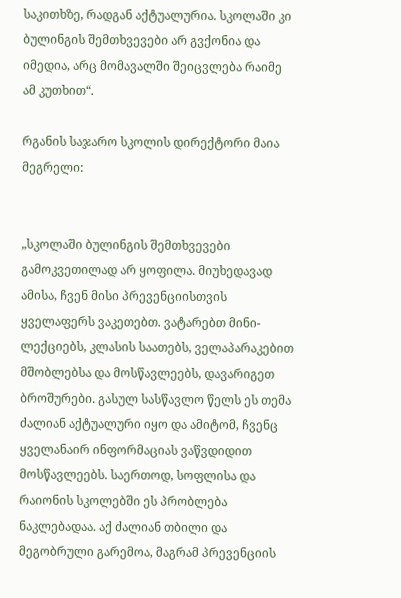საკითხზე, რადგან აქტუალურია. სკოლაში კი ბულინგის შემთხვევები არ გვქონია და იმედია, არც მომავალში შეიცვლება რაიმე ამ კუთხით“.

რგანის საჯარო სკოლის დირექტორი მაია მეგრელი:


„სკოლაში ბულინგის შემთხვევები გამოკვეთილად არ ყოფილა. მიუხედავად ამისა, ჩვენ მისი პრევენციისთვის ყველაფერს ვაკეთებთ. ვატარებთ მინი-ლექციებს, კლასის საათებს, ველაპარაკებით მშობლებსა და მოსწავლეებს, დავარიგეთ ბროშურები. გასულ სასწავლო წელს ეს თემა ძალიან აქტუალური იყო და ამიტომ, ჩვენც ყველანაირ ინფორმაციას ვაწვდიდით მოსწავლეებს. საერთოდ, სოფლისა და რაიონის სკოლებში ეს პრობლება ნაკლებადაა. აქ ძალიან თბილი და მეგობრული გარემოა, მაგრამ პრევენციის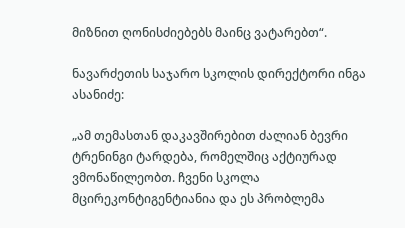მიზნით ღონისძიებებს მაინც ვატარებთ“.

ნავარძეთის საჯარო სკოლის დირექტორი ინგა ასანიძე:

„ამ თემასთან დაკავშირებით ძალიან ბევრი ტრენინგი ტარდება, რომელშიც აქტიურად ვმონაწილეობთ. ჩვენი სკოლა მცირეკონტიგენტიანია და ეს პრობლემა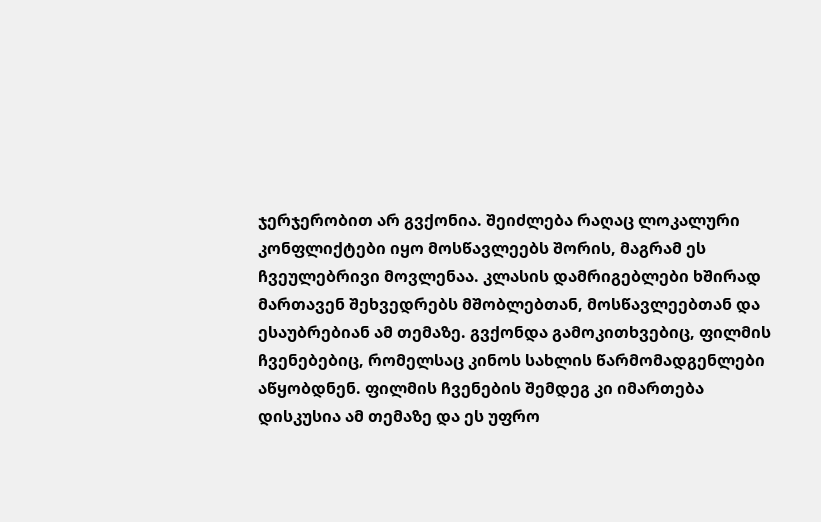ჯერჯერობით არ გვქონია. შეიძლება რაღაც ლოკალური კონფლიქტები იყო მოსწავლეებს შორის, მაგრამ ეს ჩვეულებრივი მოვლენაა. კლასის დამრიგებლები ხშირად მართავენ შეხვედრებს მშობლებთან, მოსწავლეებთან და ესაუბრებიან ამ თემაზე. გვქონდა გამოკითხვებიც, ფილმის ჩვენებებიც, რომელსაც კინოს სახლის წარმომადგენლები აწყობდნენ. ფილმის ჩვენების შემდეგ კი იმართება დისკუსია ამ თემაზე და ეს უფრო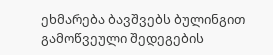ეხმარება ბავშვებს ბულინგით გამოწვეული შედეგების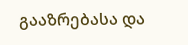გააზრებასა და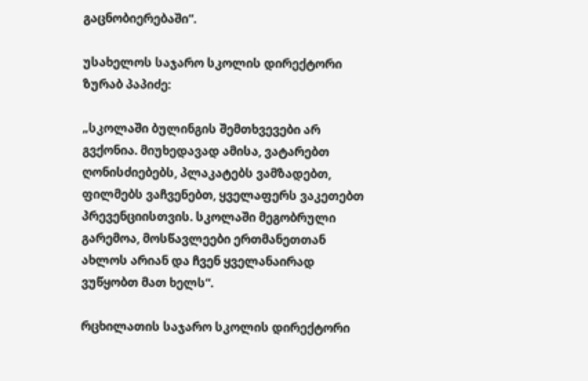გაცნობიერებაში“.

უსახელოს საჯარო სკოლის დირექტორი ზურაბ პაპიძე:

„სკოლაში ბულინგის შემთხვევები არ გვქონია. მიუხედავად ამისა, ვატარებთ ღონისძიებებს, პლაკატებს ვამზადებთ, ფილმებს ვაჩვენებთ, ყველაფერს ვაკეთებთ პრევენციისთვის. სკოლაში მეგობრული გარემოა, მოსწავლეები ერთმანეთთან ახლოს არიან და ჩვენ ყველანაირად ვუწყობთ მათ ხელს“.

რცხილათის საჯარო სკოლის დირექტორი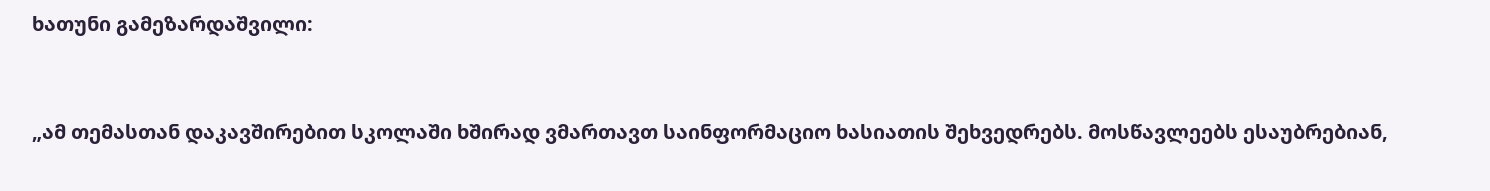ხათუნი გამეზარდაშვილი:


„ამ თემასთან დაკავშირებით სკოლაში ხშირად ვმართავთ საინფორმაციო ხასიათის შეხვედრებს. მოსწავლეებს ესაუბრებიან,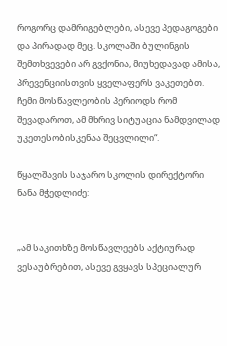როგორც დამრიგებლები, ასევე პედაგოგები და პირადად მეც. სკოლაში ბულინგის შემთხვევები არ გვქონია, მიუხედავად ამისა, პრევენციისთვის ყველაფერს ვაკეთებთ. ჩემი მოსწავლეობის პერიოდს რომ შევადაროთ, ამ მხრივ სიტუაცია ნამდვილად უკეთესობისკენაა შეცვლილი“.

წყალშავის საჯარო სკოლის დირექტორი ნანა მჭედლიძე:


„ამ საკითხზე მოსწავლეებს აქტიურად ვესაუბრებით, ასევე გვყავს სპეციალურ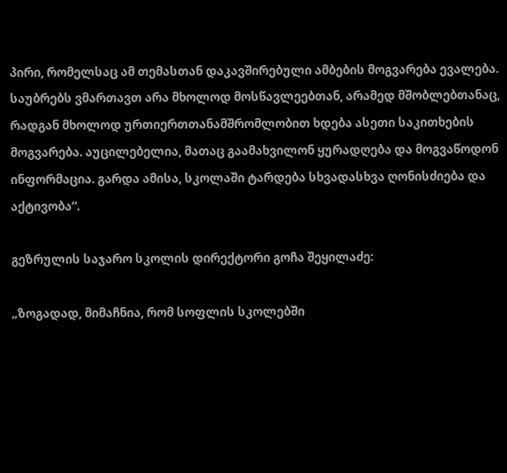პირი, რომელსაც ამ თემასთან დაკავშირებული ამბების მოგვარება ევალება. საუბრებს ვმართავთ არა მხოლოდ მოსწავლეებთან, არამედ მშობლებთანაც, რადგან მხოლოდ ურთიერთთანამშრომლობით ხდება ასეთი საკითხების მოგვარება. აუცილებელია, მათაც გაამახვილონ ყურადღება და მოგვაწოდონ ინფორმაცია. გარდა ამისა, სკოლაში ტარდება სხვადასხვა ღონისძიება და აქტივობა“.

გეზრულის საჯარო სკოლის დირექტორი გოჩა შეყილაძე:

„ზოგადად, მიმაჩნია, რომ სოფლის სკოლებში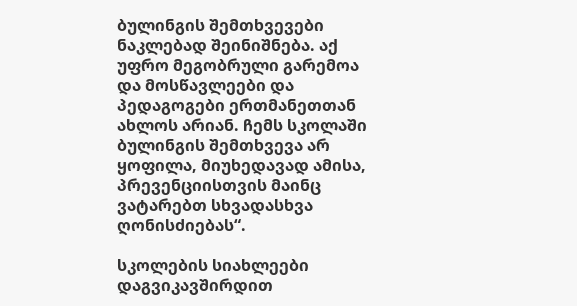ბულინგის შემთხვევები ნაკლებად შეინიშნება. აქ უფრო მეგობრული გარემოა და მოსწავლეები და პედაგოგები ერთმანეთთან ახლოს არიან. ჩემს სკოლაში ბულინგის შემთხვევა არ ყოფილა, მიუხედავად ამისა, პრევენციისთვის მაინც ვატარებთ სხვადასხვა ღონისძიებას“.

სკოლების სიახლეები
დაგვიკავშირდით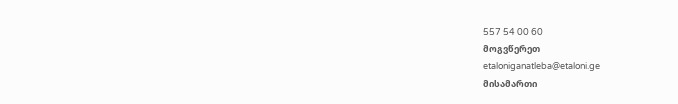557 54 00 60
მოგვწერეთ
etaloniganatleba@etaloni.ge
მისამართი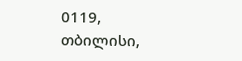0119, თბილისი,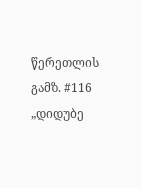წერეთლის გამზ. #116 „დიდუბე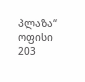პლაზა“ ოფისი 203